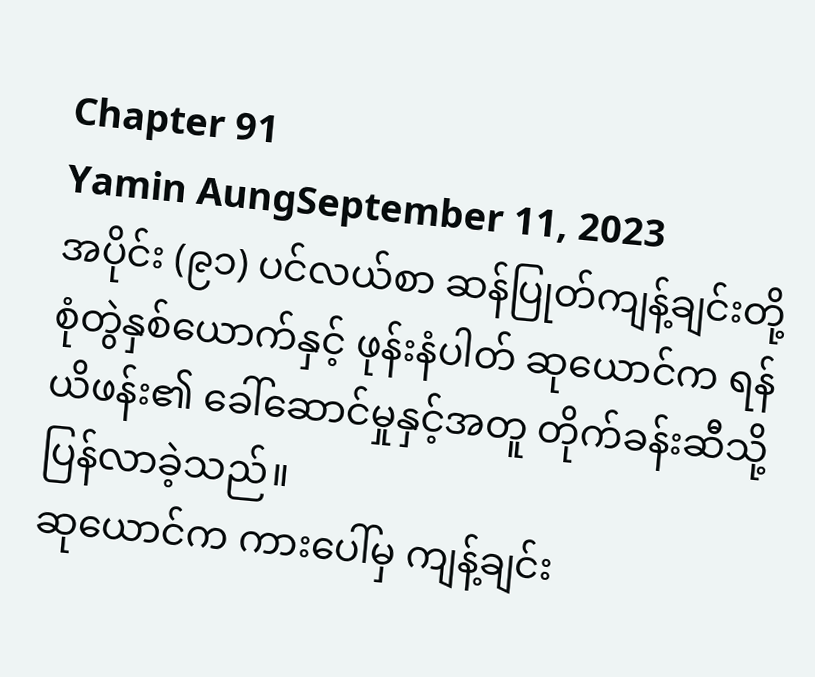Chapter 91
Yamin AungSeptember 11, 2023
အပိုင်း (၉၁) ပင်လယ်စာ ဆန်ပြုတ်ကျန့်ချင်းတို့ စုံတွဲနှစ်ယောက်နှင့် ဖုန်းနံပါတ် ဆုယောင်က ရန်ယိဖန်း၏ ခေါ်ဆောင်မှုနှင့်အတူ တိုက်ခန်းဆီသို့ ပြန်လာခဲ့သည်။
ဆုယောင်က ကားပေါ်မှ ကျန့်ချင်း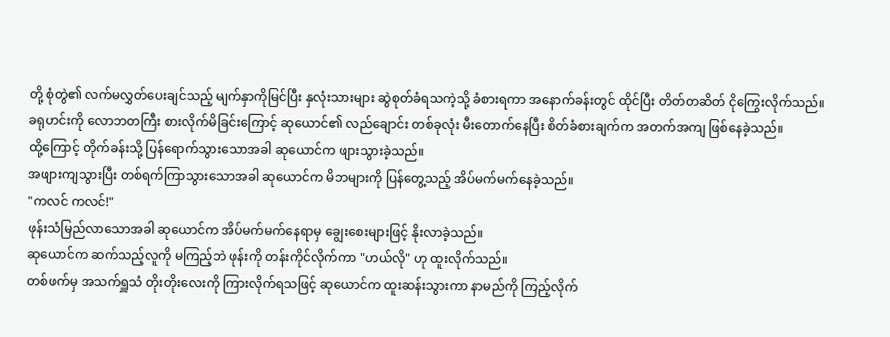တို့ စုံတွဲ၏ လက်မလွှတ်ပေးချင်သည့် မျက်နှာကိုမြင်ပြီး နှလုံးသားများ ဆွဲစုတ်ခံရသကဲ့သို့ ခံစားရကာ အနောက်ခန်းတွင် ထိုင်ပြီး တိတ်တဆိတ် ငိုကြွေးလိုက်သည်။
ခရုဟင်းကို လောဘတကြီး စားလိုက်မိခြင်းကြောင့် ဆုယောင်၏ လည်ချောင်း တစ်ခုလုံး မီးတောက်နေပြီး စိတ်ခံစားချက်က အတက်အကျ ဖြစ်နေခဲ့သည်။
ထို့ကြောင့် တိုက်ခန်းသို့ ပြန်ရောက်သွားသောအခါ ဆုယောင်က ဖျားသွားခဲ့သည်။
အဖျားကျသွားပြီး တစ်ရက်ကြာသွားသောအခါ ဆုယောင်က မိဘများကို ပြန်တွေ့သည့် အိပ်မက်မက်နေခဲ့သည်။
"ကလင် ကလင်!"
ဖုန်းသံမြည်လာသောအခါ ဆုယောင်က အိပ်မက်မက်နေရာမှ ချွေးစေးများဖြင့် နိုးလာခဲ့သည်။
ဆုယောင်က ဆက်သည့်လူကို မကြည့်ဘဲ ဖုန်းကို တန်းကိုင်လိုက်ကာ "ဟယ်လို" ဟု ထူးလိုက်သည်။
တစ်ဖက်မှ အသက်ရှူသံ တိုးတိုးလေးကို ကြားလိုက်ရသဖြင့် ဆုယောင်က ထူးဆန်းသွားကာ နာမည်ကို ကြည့်လိုက်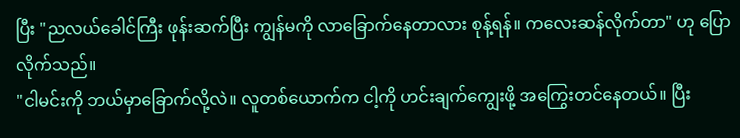ပြီး "ညလယ်ခေါင်ကြီး ဖုန်းဆက်ပြီး ကျွန်မကို လာခြောက်နေတာလား စုန့်ရန်။ ကလေးဆန်လိုက်တာ" ဟု ပြောလိုက်သည်။
"ငါမင်းကို ဘယ်မှာခြောက်လို့လဲ။ လူတစ်ယောက်က ငါ့ကို ဟင်းချက်ကျွေးဖို့ အကြွေးတင်နေတယ်။ ပြီး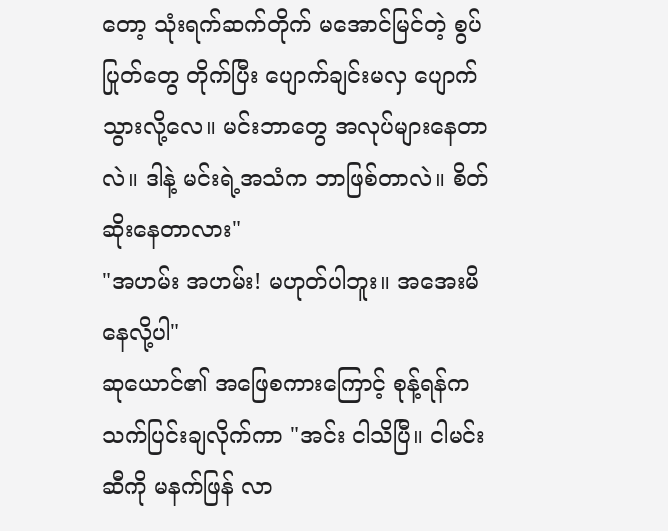တော့ သုံးရက်ဆက်တိုက် မအောင်မြင်တဲ့ စွပ်ပြုတ်တွေ တိုက်ပြီး ပျောက်ချင်းမလှ ပျောက်သွားလို့လေ။ မင်းဘာတွေ အလုပ်များနေတာလဲ။ ဒါနဲ့ မင်းရဲ့အသံက ဘာဖြစ်တာလဲ။ စိတ်ဆိုးနေတာလား"
"အဟမ်း အဟမ်း! မဟုတ်ပါဘူး။ အအေးမိနေလို့ပါ"
ဆုယောင်၏ အဖြေစကားကြောင့် စုန့်ရန်က သက်ပြင်းချလိုက်ကာ "အင်း ငါသိပြီ။ ငါမင်းဆီကို မနက်ဖြန် လာ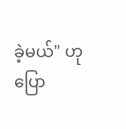ခဲ့မယ်" ဟု ပြော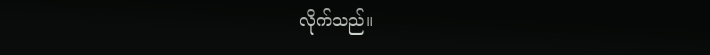လိုက်သည်။